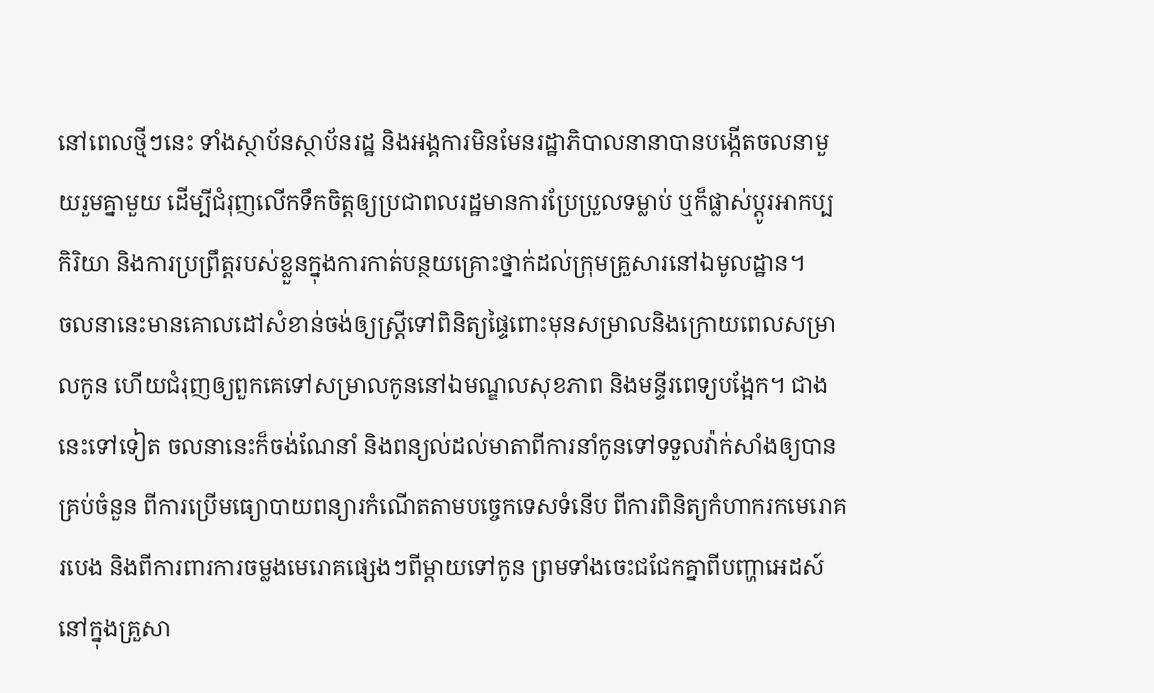នៅពេលថ្មីៗនេះ ទាំងស្ថាប័នស្ថាប័នរដ្ឋ និងអង្គការមិនមែនរដ្ឋាភិបាលនានាបានបង្កើតចលនាមួយរួមគ្នាមួយ ដើម្បីជំរុញលើកទឹកចិត្តឲ្យប្រជាពលរដ្ឋមានការប្រែប្រួលទម្លាប់ ឬក៏ផ្លាស់ប្ដូរអាកប្បកិរិយា និងការប្រព្រឹត្តរបស់ខ្លួនក្នុងការកាត់បន្ថយគ្រោះថ្នាក់ដល់ក្រុមគ្រួសារនៅឯមូលដ្ឋាន។
ចលនានេះមានគោលដៅសំខាន់ចង់ឲ្យស្ត្រីទៅពិនិត្យផ្ទៃពោះមុនសម្រាលនិងក្រោយពេលសម្រាលកូន ហើយជំរុញឲ្យពួកគេទៅសម្រាលកូននៅឯមណ្ឌលសុខភាព និងមន្ទីរពេទ្យបង្អែក។ ជាងនេះទៅទៀត ចលនានេះក៏ចង់ណែនាំ និងពន្យល់ដល់មាតាពីការនាំកូនទៅទទួលវ៉ាក់សាំងឲ្យបានគ្រប់ចំនួន ពីការប្រើមធ្យោបាយពន្យារកំណើតតាមបច្ចេកទេសទំនើប ពីការពិនិត្យកំហាករកមេរោគរបេង និងពីការពារការចម្លងមេរោគផ្សេងៗពីម្ដាយទៅកូន ព្រមទាំងចេះជជែកគ្នាពីបញ្ហាអេដស៍នៅក្នុងគ្រួសា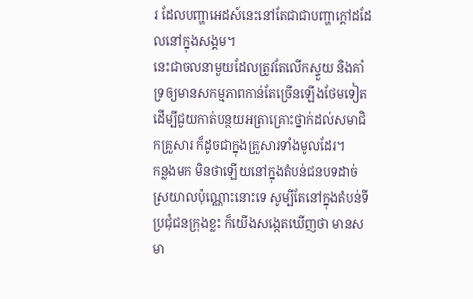រ ដែលបញ្ហាអេដស៍នេះនៅតែជាជាបញ្ហាក្ដៅដដែលនៅក្នុងសង្គម។
នេះជាចលនាមួយដែលត្រូវតែលើកស្ទួយ និងគាំទ្រឲ្យមានសកម្មភាពកាន់តែច្រើនឡើងថែមទៀត ដើម្បីជួយកាត់បន្ថយអត្រាគ្រោះថ្នាក់ដល់សមាជិកគ្រួសារ ក៏ដូចជាក្នុងគ្រួសារទាំងមូលដែរ។
កន្លងមក មិនថាឡើយនៅក្នុងតំបន់ជនបទដាច់ស្រយាលប៉ុណ្ណោះនោះទេ សូម្បីតែនៅក្នុងតំបន់ទីប្រជុំជនក្រុងខ្លះ ក៏យើងសង្កេតឃើញថា មានសមា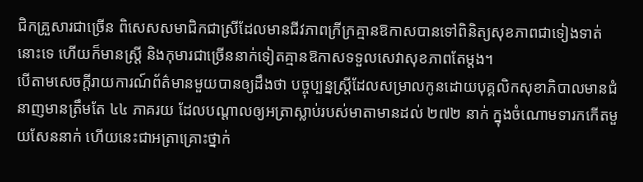ជិកគ្រួសារជាច្រើន ពិសេសសមាជិកជាស្រីដែលមានជីវភាពក្រីក្រគ្មានឱកាសបានទៅពិនិត្យសុខភាពជាទៀងទាត់នោះទេ ហើយក៏មានស្ត្រី និងកុមារជាច្រើននាក់ទៀតគ្មានឱកាសទទួលសេវាសុខភាពតែម្ដង។
បើតាមសេចក្ដីរាយការណ៍ព័ត៌មានមួយបានឲ្យដឹងថា បច្ចុប្បន្នស្ត្រីដែលសម្រាលកូនដោយបុគ្គលិកសុខាភិបាលមានជំនាញមានត្រឹមតែ ៤៤ ភាគរយ ដែលបណ្ដាលឲ្យអត្រាស្លាប់របស់មាតាមានដល់ ២៧២ នាក់ ក្នុងចំណោមទារកកើតមួយសែននាក់ ហើយនេះជាអត្រាគ្រោះថ្នាក់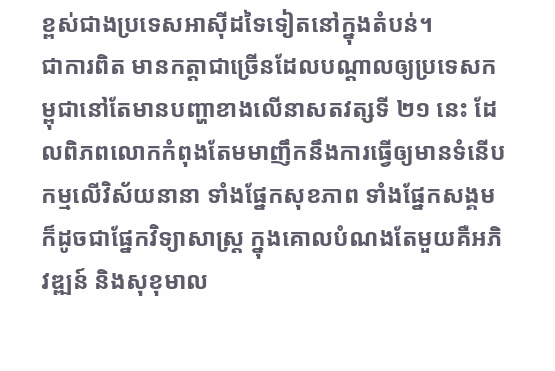ខ្ពស់ជាងប្រទេសអាស៊ីដទៃទៀតនៅក្នុងតំបន់។
ជាការពិត មានកត្តាជាច្រើនដែលបណ្ដាលឲ្យប្រទេសកម្ពុជានៅតែមានបញ្ហាខាងលើនាសតវត្សទី ២១ នេះ ដែលពិភពលោកកំពុងតែមមាញឹកនឹងការធ្វើឲ្យមានទំនើបកម្មលើវិស័យនានា ទាំងផ្នែកសុខភាព ទាំងផ្នែកសង្គម ក៏ដូចជាផ្នែកវិទ្យាសាស្ត្រ ក្នុងគោលបំណងតែមួយគឺអភិវឌ្ឍន៍ និងសុខុមាល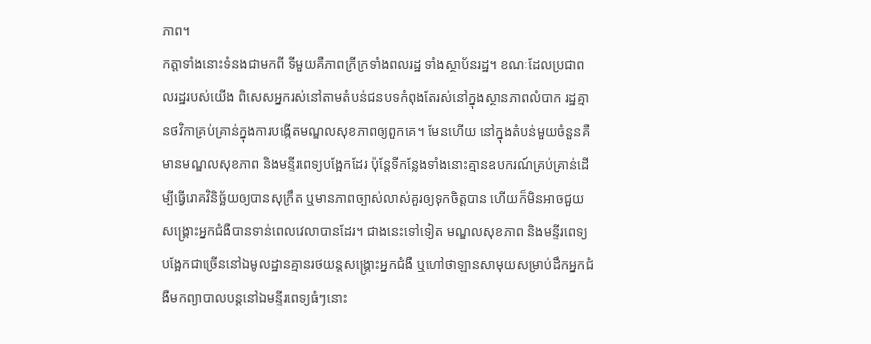ភាព។
កត្តាទាំងនោះទំនងជាមកពី ទីមួយគឺភាពក្រីក្រទាំងពលរដ្ឋ ទាំងស្ថាប័នរដ្ឋ។ ខណៈដែលប្រជាពលរដ្ឋរបស់យើង ពិសេសអ្នករស់នៅតាមតំបន់ជនបទកំពុងតែរស់នៅក្នុងស្ថានភាពលំបាក រដ្ឋគ្មានថវិកាគ្រប់គ្រាន់ក្នុងការបង្កើតមណ្ឌលសុខភាពឲ្យពួកគេ។ មែនហើយ នៅក្នុងតំបន់មួយចំនួនគឺមានមណ្ឌលសុខភាព និងមន្ទីរពេទ្យបង្អែកដែរ ប៉ុន្តែទីកន្លែងទាំងនោះគ្មានឧបករណ៍គ្រប់គ្រាន់ដើម្បីធ្វើរោគវិនិច្ឆ័យឲ្យបានសុក្រឹត ឬមានភាពច្បាស់លាស់គួរឲ្យទុកចិត្តបាន ហើយក៏មិនអាចជួយសង្គ្រោះអ្នកជំងឺបានទាន់ពេលវេលាបានដែរ។ ជាងនេះទៅទៀត មណ្ឌលសុខភាព និងមន្ទីរពេទ្យបង្អែកជាច្រើននៅឯមូលដ្ឋានគ្មានរថយន្តសង្គ្រោះអ្នកជំងឺ ឬហៅថាឡានសាមុយសម្រាប់ដឹកអ្នកជំងឺមកព្យាបាលបន្តនៅឯមន្ទីរពេទ្យធំៗនោះ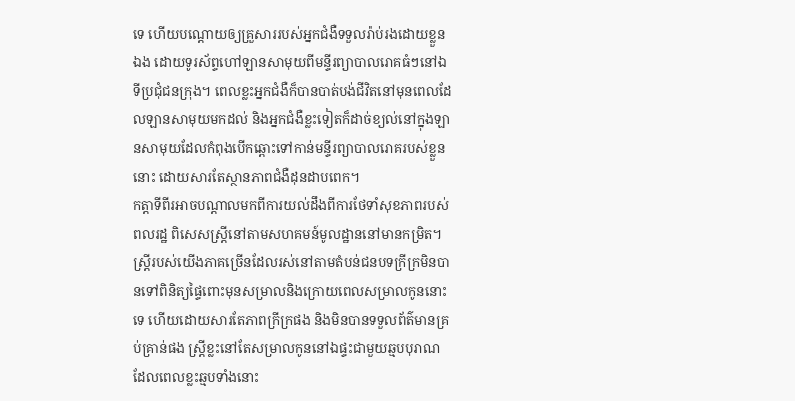ទេ ហើយបណ្ដោយឲ្យគ្រួសាររបស់អ្នកជំងឺទទួលរ៉ាប់រងដោយខ្លួនឯង ដោយទូរស័ព្ទហៅឡានសាមុយពីមន្ទីរព្យាបាលរោគធំៗនៅឯទីប្រជុំជនក្រុង។ ពេលខ្លះអ្នកជំងឺក៏បានបាត់បង់ជីវិតនៅមុនពេលដែលឡានសាមុយមកដល់ និងអ្នកជំងឺខ្លះទៀតក៏ដាច់ខ្យល់នៅក្នុងឡានសាមុយដែលកំពុងបើកឆ្ពោះទៅកាន់មន្ទីរព្យាបាលរោគរបស់ខ្លួននោះ ដោយសារតែស្ថានភាពជំងឺដុនដាបពេក។
កត្តាទីពីរអាចបណ្ដាលមកពីការយល់ដឹងពីការថែទាំសុខភាពរបស់ពលរដ្ឋ ពិសេសស្ត្រីនៅតាមសហគមន៍មូលដ្ឋាននៅមានកម្រិត។ ស្ត្រីរបស់យើងភាគច្រើនដែលរស់នៅតាមតំបន់ជនបទក្រីក្រមិនបានទៅពិនិត្យផ្ទៃពោះមុនសម្រាលនិងក្រោយពេលសម្រាលកូននោះទេ ហើយដោយសារតែភាពក្រីក្រផង និងមិនបានទទួលព័ត៌មានគ្រប់គ្រាន់ផង ស្ត្រីខ្លះនៅតែសម្រាលកូននៅឯផ្ទះជាមួយឆ្មបបុរាណ ដែលពេលខ្លះឆ្មបទាំងនោះ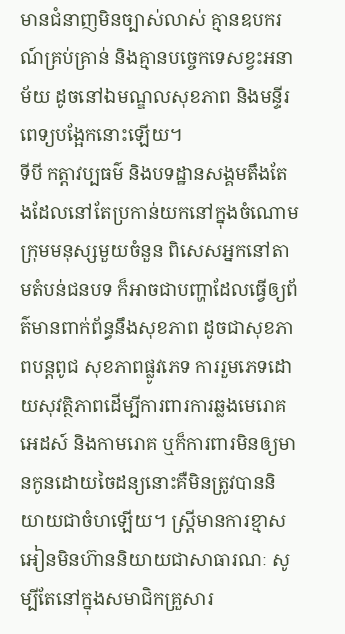មានជំនាញមិនច្បាស់លាស់ គ្មានឧបករណ៍គ្រប់គ្រាន់ និងគ្មានបច្ចេកទេសខ្វះអនាម័យ ដូចនៅឯមណ្ឌលសុខភាព និងមន្ទីរពេទ្យបង្អែកនោះឡើយ។
ទីបី កត្តាវប្បធម៌ និងបទដ្ឋានសង្គមតឹងតែងដែលនៅតែប្រកាន់យកនៅក្នុងចំណោមក្រុមមនុស្សមួយចំនួន ពិសេសអ្នកនៅតាមតំបន់ជនបទ ក៏អាចជាបញ្ហាដែលធ្វើឲ្យព័ត៌មានពាក់ព័ន្ធនឹងសុខភាព ដូចជាសុខភាពបន្តពូជ សុខភាពផ្លូវភេទ ការរួមភេទដោយសុវត្ថិភាពដើម្បីការពារការឆ្លងមេរោគអេដស៍ និងកាមរោគ ឬក៏ការពារមិនឲ្យមានកូនដោយចៃដន្យនោះគឺមិនត្រូវបាននិយាយជាចំហឡើយ។ ស្ត្រីមានការខ្មាសអៀនមិនហ៊ាននិយាយជាសាធារណៈ សូម្បីតែនៅក្នុងសមាជិកគ្រួសារ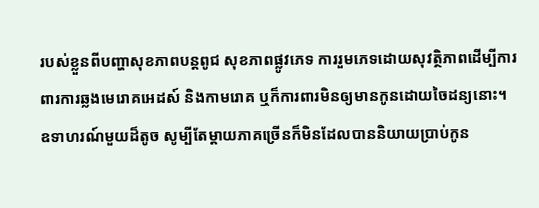របស់ខ្លួនពីបញ្ហាសុខភាពបន្តពូជ សុខភាពផ្លូវភេទ ការរួមភេទដោយសុវត្ថិភាពដើម្បីការពារការឆ្លងមេរោគអេដស៍ និងកាមរោគ ឬក៏ការពារមិនឲ្យមានកូនដោយចៃដន្យនោះ។ ឧទាហរណ៍មួយដ៏តូច សូម្បីតែម្ដាយភាគច្រើនក៏មិនដែលបាននិយាយប្រាប់កូន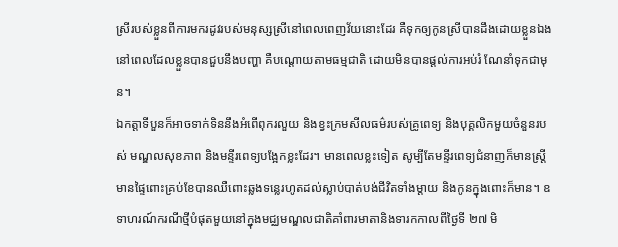ស្រីរបស់ខ្លួនពីការមករដូវរបស់មនុស្សស្រីនៅពេលពេញវ័យនោះដែរ គឺទុកឲ្យកូនស្រីបានដឹងដោយខ្លួនឯងនៅពេលដែលខ្លួនបានជួបនឹងបញ្ហា គឺបណ្ដោយតាមធម្មជាតិ ដោយមិនបានផ្ដល់ការអប់រំ ណែនាំទុកជាមុន។
ឯកត្តាទីបួនក៏អាចទាក់ទិននឹងអំពើពុករលួយ និងខ្វះក្រមសីលធម៌របស់គ្រូពេទ្យ និងបុគ្គលិកមួយចំនួនរបស់ មណ្ឌលសុខភាព និងមន្ទីរពេទ្យបង្អែកខ្លះដែរ។ មានពេលខ្លះទៀត សូម្បីតែមន្ទីរពេទ្យជំនាញក៏មានស្ត្រីមានផ្ទៃពោះគ្រប់ខែបានឈឺពោះឆ្លងទន្លេរហូតដល់ស្លាប់បាត់បង់ជីវិតទាំងម្ដាយ និងកូនក្នុងពោះក៏មាន។ ឧទាហរណ៍ករណីថ្មីបំផុតមួយនៅក្នុងមជ្ឈមណ្ឌលជាតិគាំពារមាតានិងទារកកាលពីថ្ងៃទី ២៧ មិ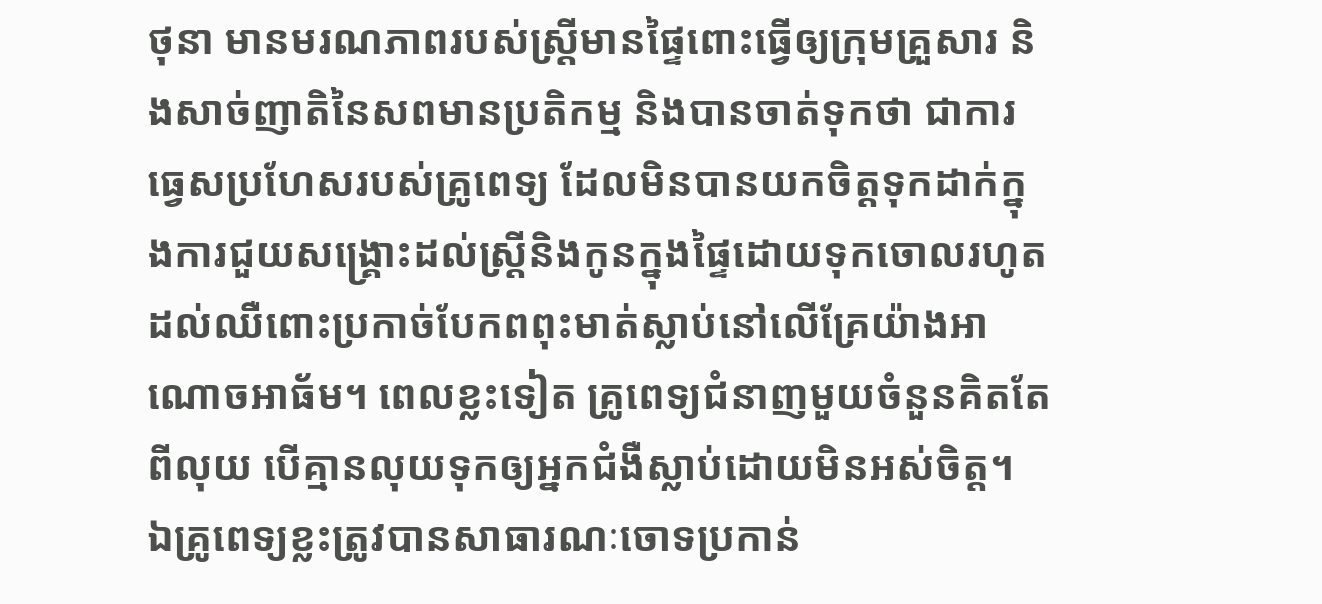ថុនា មានមរណភាពរបស់ស្ត្រីមានផ្ទៃពោះធ្វើឲ្យក្រុមគ្រួសារ និងសាច់ញាតិនៃសពមានប្រតិកម្ម និងបានចាត់ទុកថា ជាការធ្វេសប្រហែសរបស់គ្រូពេទ្យ ដែលមិនបានយកចិត្តទុកដាក់ក្នុងការជួយសង្គ្រោះដល់ស្ត្រីនិងកូនក្នុងផ្ទៃដោយទុកចោលរហូតដល់ឈឺពោះប្រកាច់បែកពពុះមាត់ស្លាប់នៅលើគ្រែយ៉ាងអាណោចអាធ័ម។ ពេលខ្លះទៀត គ្រូពេទ្យជំនាញមួយចំនួនគិតតែពីលុយ បើគ្មានលុយទុកឲ្យអ្នកជំងឺស្លាប់ដោយមិនអស់ចិត្ត។
ឯគ្រូពេទ្យខ្លះត្រូវបានសាធារណៈចោទប្រកាន់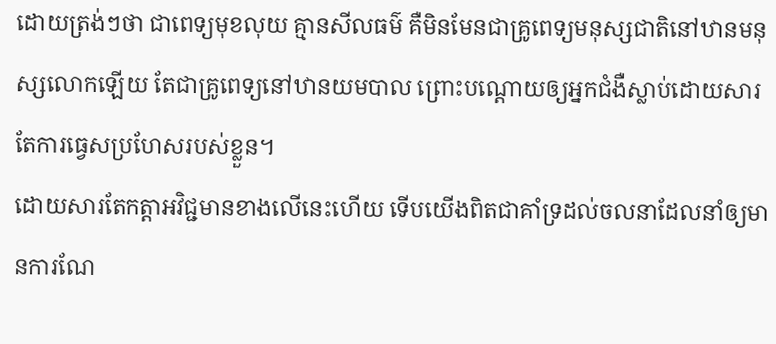ដោយត្រង់ៗថា ជាពេទ្យមុខលុយ គ្មានសីលធម៌ គឺមិនមែនជាគ្រូពេទ្យមនុស្សជាតិនៅឋានមនុស្សលោកឡើយ តែជាគ្រូពេទ្យនៅឋានយមបាល ព្រោះបណ្ដោយឲ្យអ្នកជំងឺស្លាប់ដោយសារតែការធ្វេសប្រហែសរបស់ខ្លួន។
ដោយសារតែកត្តាអវិជ្ជមានខាងលើនេះហើយ ទើបយើងពិតជាគាំទ្រដល់ចលនាដែលនាំឲ្យមានការណែ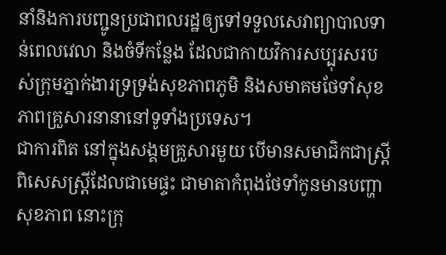នាំនិងការបញ្ជូនប្រជាពលរដ្ឋឲ្យទៅទទួលសេវាព្យាបាលទាន់ពេលវេលា និងចំទីកន្លែង ដែលជាកាយវិការសប្បុរសរបស់ក្រុមភ្នាក់ងារទ្រទ្រង់សុខភាពភូមិ និងសមាគមថែទាំសុខភាពគ្រួសារនានានៅទូទាំងប្រទេស។
ជាការពិត នៅក្នុងសង្គមគ្រួសារមួយ បើមានសមាជិកជាស្ត្រី ពិសេសស្ត្រីដែលជាមេផ្ទះ ជាមាតាកំពុងថែទាំកូនមានបញ្ហាសុខភាព នោះក្រុ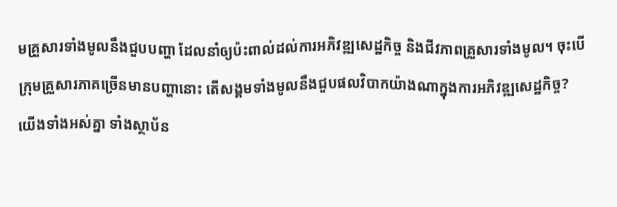មគ្រួសារទាំងមូលនឹងជួបបញ្ហា ដែលនាំឲ្យប៉ះពាល់ដល់ការអភិវឌ្ឍសេដ្ឋកិច្ច និងជីវភាពគ្រួសារទាំងមូល។ ចុះបើក្រុមគ្រួសារភាគច្រើនមានបញ្ហានោះ តើសង្គមទាំងមូលនឹងជួបផលវិបាកយ៉ាងណាក្នុងការអភិវឌ្ឍសេដ្ឋកិច្ច?
យើងទាំងអស់គ្នា ទាំងស្ថាប័ន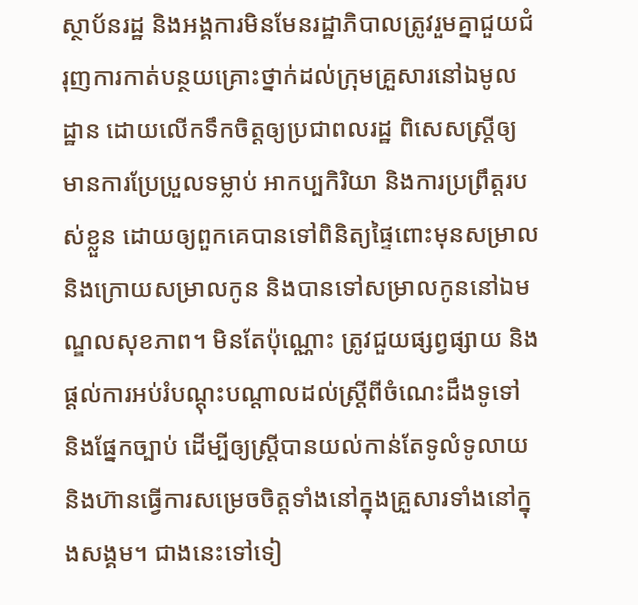ស្ថាប័នរដ្ឋ និងអង្គការមិនមែនរដ្ឋាភិបាលត្រូវរួមគ្នាជួយជំរុញការកាត់បន្ថយគ្រោះថ្នាក់ដល់ក្រុមគ្រួសារនៅឯមូលដ្ឋាន ដោយលើកទឹកចិត្តឲ្យប្រជាពលរដ្ឋ ពិសេសស្ត្រីឲ្យមានការប្រែប្រួលទម្លាប់ អាកប្បកិរិយា និងការប្រព្រឹត្តរបស់ខ្លួន ដោយឲ្យពួកគេបានទៅពិនិត្យផ្ទៃពោះមុនសម្រាលនិងក្រោយសម្រាលកូន និងបានទៅសម្រាលកូននៅឯមណ្ឌលសុខភាព។ មិនតែប៉ុណ្ណោះ ត្រូវជួយផ្សព្វផ្សាយ និងផ្ដល់ការអប់រំបណ្ដុះបណ្ដាលដល់ស្ត្រីពីចំណេះដឹងទូទៅ និងផ្នែកច្បាប់ ដើម្បីឲ្យស្ត្រីបានយល់កាន់តែទូលំទូលាយ និងហ៊ានធ្វើការសម្រេចចិត្តទាំងនៅក្នុងគ្រួសារទាំងនៅក្នុងសង្គម។ ជាងនេះទៅទៀ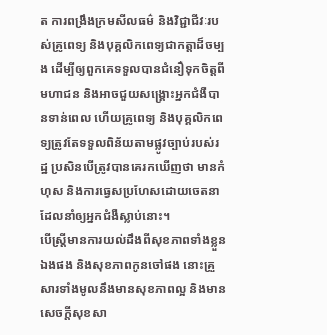ត ការពង្រឹងក្រមសីលធម៌ និងវិជ្ជាជីវៈរបស់គ្រូពេទ្យ និងបុគ្គលិកពេទ្យជាកត្តាដ៏ចម្បង ដើម្បីឲ្យពួកគេទទួលបានជំនឿទុកចិត្តពីមហាជន និងអាចជួយសង្គ្រោះអ្នកជំងឺបានទាន់ពេល ហើយគ្រូពេទ្យ និងបុគ្គលិកពេទ្យត្រូវតែទទួលពិន័យតាមផ្លូវច្បាប់របស់រដ្ឋ ប្រសិនបើត្រូវបានគេរកឃើញថា មានកំហុស និងការធ្វេសប្រហែសដោយចេតនាដែលនាំឲ្យអ្នកជំងឺស្លាប់នោះ។
បើស្ត្រីមានការយល់ដឹងពីសុខភាពទាំងខ្លួនឯងផង និងសុខភាពកូនចៅផង នោះគ្រួសារទាំងមូលនឹងមានសុខភាពល្អ និងមានសេចក្ដីសុខសា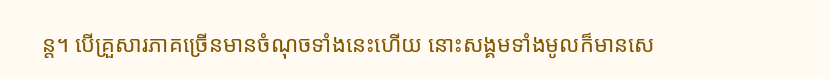ន្ត។ បើគ្រួសារភាគច្រើនមានចំណុចទាំងនេះហើយ នោះសង្គមទាំងមូលក៏មានសេ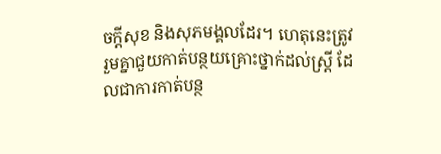ចក្ដីសុខ និងសុភមង្គលដែរ។ ហេតុនេះត្រូវរួមគ្នាជួយកាត់បន្ថយគ្រោះថ្នាក់ដល់ស្រ្តី ដែលជាការកាត់បន្ថ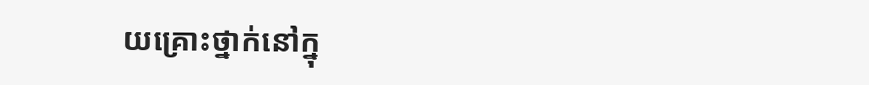យគ្រោះថ្នាក់នៅក្នុ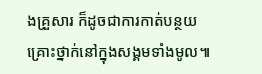ងគ្រួសារ ក៏ដូចជាការកាត់បន្ថយគ្រោះថ្នាក់នៅក្នុងសង្គមទាំងមូល៕